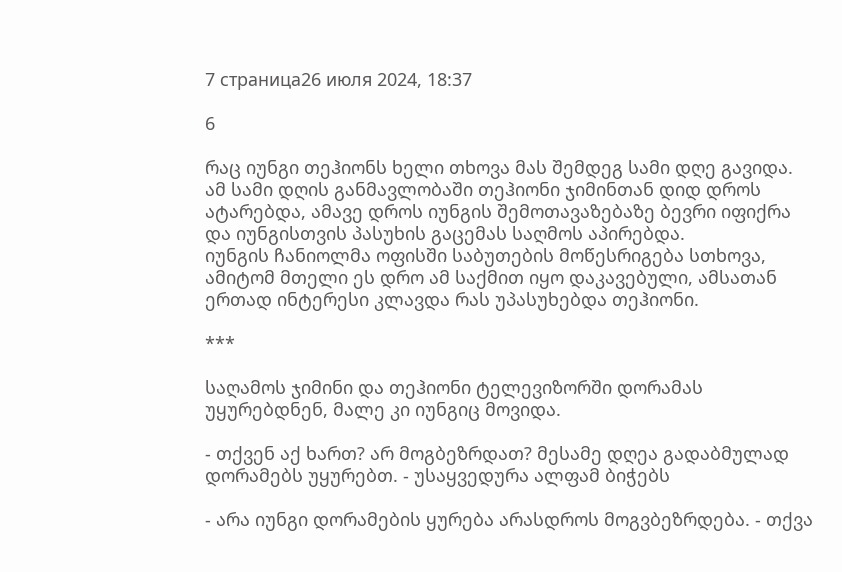7 страница26 июля 2024, 18:37

6

რაც იუნგი თეჰიონს ხელი თხოვა მას შემდეგ სამი დღე გავიდა.
ამ სამი დღის განმავლობაში თეჰიონი ჯიმინთან დიდ დროს ატარებდა, ამავე დროს იუნგის შემოთავაზებაზე ბევრი იფიქრა და იუნგისთვის პასუხის გაცემას საღმოს აპირებდა.
იუნგის ჩანიოლმა ოფისში საბუთების მოწესრიგება სთხოვა, ამიტომ მთელი ეს დრო ამ საქმით იყო დაკავებული, ამსათან ერთად ინტერესი კლავდა რას უპასუხებდა თეჰიონი.

***

საღამოს ჯიმინი და თეჰიონი ტელევიზორში დორამას უყურებდნენ, მალე კი იუნგიც მოვიდა.

- თქვენ აქ ხართ? არ მოგბეზრდათ? მესამე დღეა გადაბმულად დორამებს უყურებთ. - უსაყვედურა ალფამ ბიჭებს

- არა იუნგი დორამების ყურება არასდროს მოგვბეზრდება. - თქვა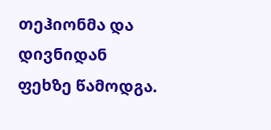თეჰიონმა და დივნიდან ფეხზე წამოდგა.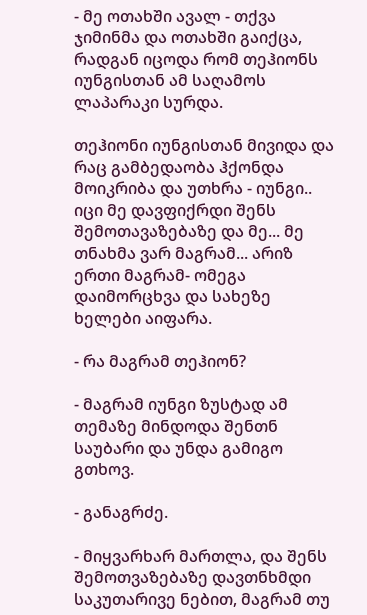- მე ოთახში ავალ - თქვა ჯიმინმა და ოთახში გაიქცა, რადგან იცოდა რომ თეჰიონს იუნგისთან ამ საღამოს ლაპარაკი სურდა.

თეჰიონი იუნგისთან მივიდა და რაც გამბედაობა ჰქონდა მოიკრიბა და უთხრა - იუნგი.. იცი მე დავფიქრდი შენს შემოთავაზებაზე და მე... მე თნახმა ვარ მაგრამ... არიზ ერთი მაგრამ- ომეგა დაიმორცხვა და სახეზე ხელები აიფარა.

- რა მაგრამ თეჰიონ?

- მაგრამ იუნგი ზუსტად ამ თემაზე მინდოდა შენთნ საუბარი და უნდა გამიგო გთხოვ.

- განაგრძე.

- მიყვარხარ მართლა, და შენს შემოთვაზებაზე დავთნხმდი საკუთარივე ნებით, მაგრამ თუ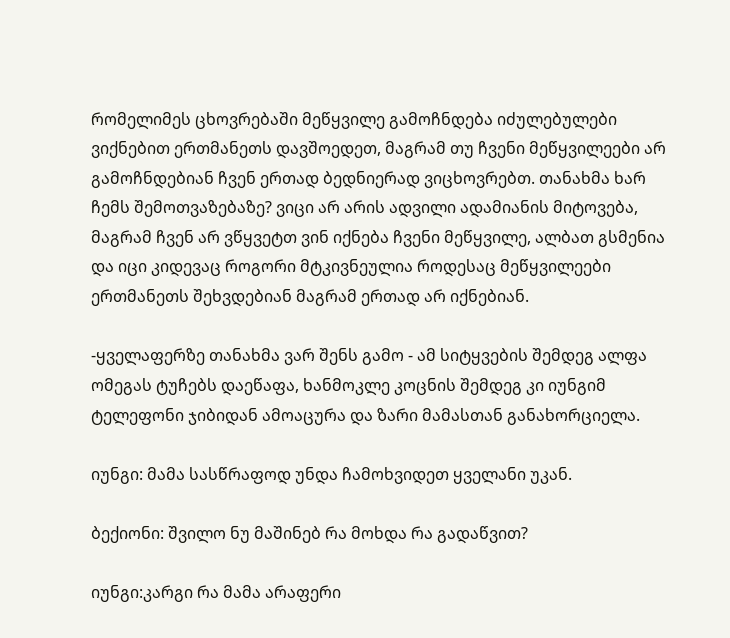რომელიმეს ცხოვრებაში მეწყვილე გამოჩნდება იძულებულები ვიქნებით ერთმანეთს დავშოედეთ, მაგრამ თუ ჩვენი მეწყვილეები არ გამოჩნდებიან ჩვენ ერთად ბედნიერად ვიცხოვრებთ. თანახმა ხარ ჩემს შემოთვაზებაზე? ვიცი არ არის ადვილი ადამიანის მიტოვება, მაგრამ ჩვენ არ ვწყვეტთ ვინ იქნება ჩვენი მეწყვილე, ალბათ გსმენია და იცი კიდევაც როგორი მტკივნეულია როდესაც მეწყვილეები ერთმანეთს შეხვდებიან მაგრამ ერთად არ იქნებიან.

-ყველაფერზე თანახმა ვარ შენს გამო - ამ სიტყვების შემდეგ ალფა ომეგას ტუჩებს დაეწაფა, ხანმოკლე კოცნის შემდეგ კი იუნგიმ ტელეფონი ჯიბიდან ამოაცურა და ზარი მამასთან განახორციელა.

იუნგი: მამა სასწრაფოდ უნდა ჩამოხვიდეთ ყველანი უკან.

ბექიონი: შვილო ნუ მაშინებ რა მოხდა რა გადაწვით?

იუნგი:კარგი რა მამა არაფერი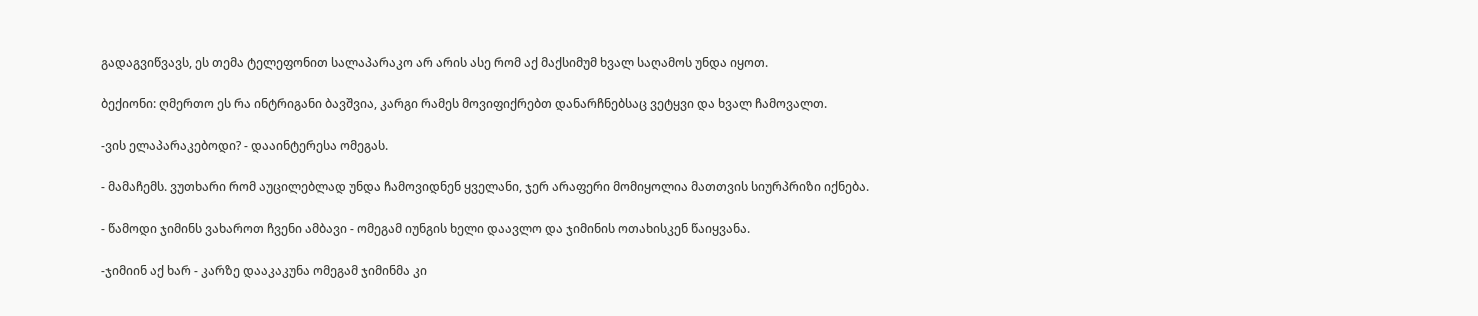გადაგვიწვავს, ეს თემა ტელეფონით სალაპარაკო არ არის ასე რომ აქ მაქსიმუმ ხვალ საღამოს უნდა იყოთ.

ბექიონი: ღმერთო ეს რა ინტრიგანი ბავშვია, კარგი რამეს მოვიფიქრებთ დანარჩნებსაც ვეტყვი და ხვალ ჩამოვალთ.

-ვის ელაპარაკებოდი? - დააინტერესა ომეგას.

- მამაჩემს. ვუთხარი რომ აუცილებლად უნდა ჩამოვიდნენ ყველანი, ჯერ არაფერი მომიყოლია მათთვის სიურპრიზი იქნება.

- წამოდი ჯიმინს ვახაროთ ჩვენი ამბავი - ომეგამ იუნგის ხელი დაავლო და ჯიმინის ოთახისკენ წაიყვანა.

-ჯიმიინ აქ ხარ - კარზე დააკაკუნა ომეგამ ჯიმინმა კი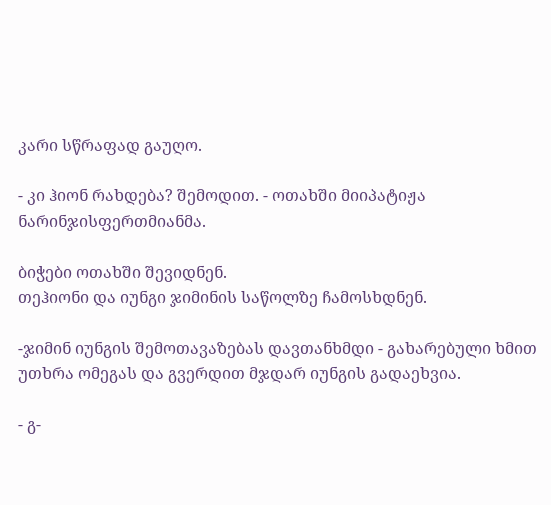კარი სწრაფად გაუღო.

- კი ჰიონ რახდება? შემოდით. - ოთახში მიიპატიჟა ნარინჯისფერთმიანმა.

ბიჭები ოთახში შევიდნენ.
თეჰიონი და იუნგი ჯიმინის საწოლზე ჩამოსხდნენ.

-ჯიმინ იუნგის შემოთავაზებას დავთანხმდი - გახარებული ხმით უთხრა ომეგას და გვერდით მჯდარ იუნგის გადაეხვია.

- გ-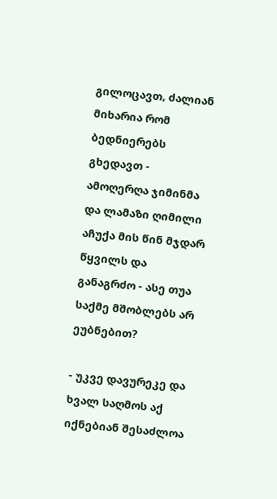გილოცავთ, ძალიან მიხარია რომ ბედნიერებს გხედავთ - ამოღერღა ჯიმინმა და ლამაზი ღიმილი აჩუქა მის წინ მჯდარ წყვილს და განაგრძო - ასე თუა საქმე მშობლებს არ ეუბნებით?

- უკვე დავურეკე და ხვალ საღმოს აქ იქნებიან შესაძლოა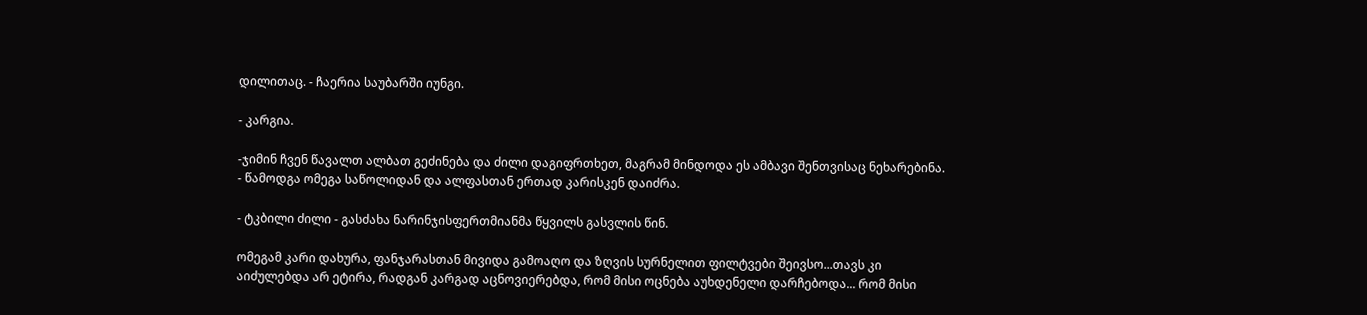დილითაც. - ჩაერია საუბარში იუნგი.

- კარგია.

-ჯიმინ ჩვენ წავალთ ალბათ გეძინება და ძილი დაგიფრთხეთ, მაგრამ მინდოდა ეს ამბავი შენთვისაც ნეხარებინა. - წამოდგა ომეგა საწოლიდან და ალფასთან ერთად კარისკენ დაიძრა.

- ტკბილი ძილი - გასძახა ნარინჯისფერთმიანმა წყვილს გასვლის წინ.

ომეგამ კარი დახურა, ფანჯარასთან მივიდა გამოაღო და ზღვის სურნელით ფილტვები შეივსო...თავს კი აიძულებდა არ ეტირა, რადგან კარგად აცნოვიერებდა, რომ მისი ოცნება აუხდენელი დარჩებოდა... რომ მისი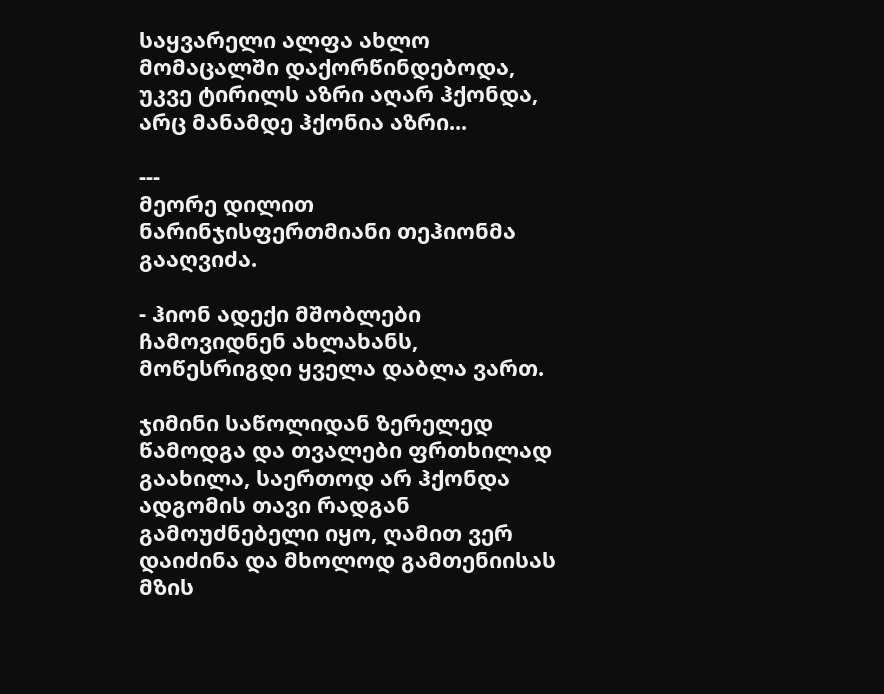საყვარელი ალფა ახლო მომაცალში დაქორწინდებოდა, უკვე ტირილს აზრი აღარ ჰქონდა, არც მანამდე ჰქონია აზრი...

---
მეორე დილით ნარინჯისფერთმიანი თეჰიონმა გააღვიძა.

- ჰიონ ადექი მშობლები ჩამოვიდნენ ახლახანს, მოწესრიგდი ყველა დაბლა ვართ.

ჯიმინი საწოლიდან ზერელედ წამოდგა და თვალები ფრთხილად გაახილა, საერთოდ არ ჰქონდა ადგომის თავი რადგან გამოუძნებელი იყო, ღამით ვერ დაიძინა და მხოლოდ გამთენიისას მზის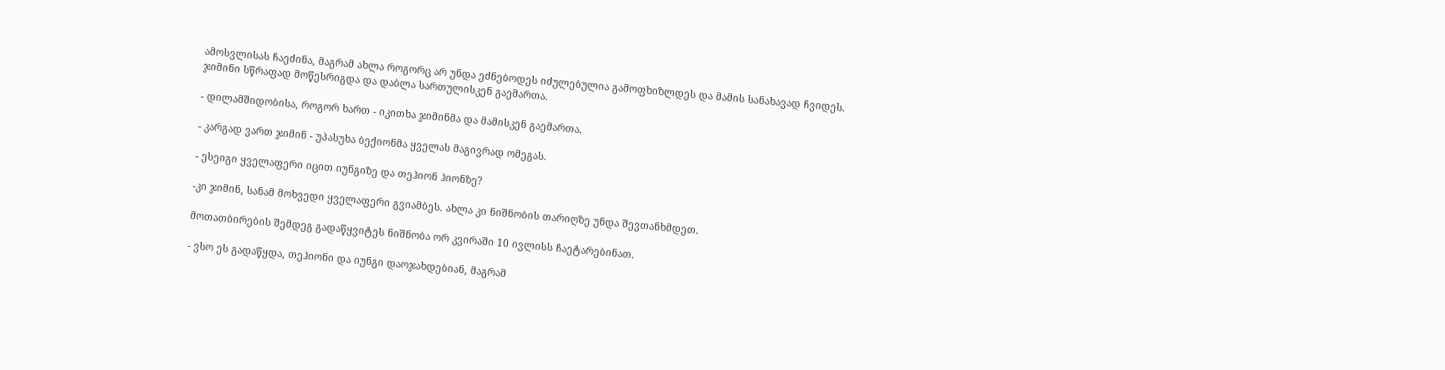ამოსვლისას ჩაეძინა, მაგრამ ახლა როგორც არ უნდა ეძნებოდეს იძულებულია გამოფხიზლდეს და მამის სანახავად ჩვიდეს.
ჯიმინი სწრაფად მოწესრიგდა და დაბლა სართულისკენ გაემართა.

- დილამშიდობისა, როგორ ხართ - იკითხა ჯიმინმა და მამისკენ გაემართა.

- კარგად ვართ ჯიმინ - უპასუხა ბექიონმა ყველას მაგივრად ომეგას.

- ესეიგი ყველაფერი იცით იუნგიზე და თეჰიონ ჰიონზე?

-კი ჯიმინ, სანამ მოხვედი ყველაფერი გვიამბეს. ახლა კი ნიშნობის თარიღზე უნდა შევთანხმდეთ.

მოთათბირების შემდეგ გადაწყვიტეს ნიშნობა ორ კვირაში 10 ივლისს ჩაეტარებინათ.

- ვსო ეს გადაწყდა, თეჰიონი და იუნგი დაოჯახდებიან, მაგრამ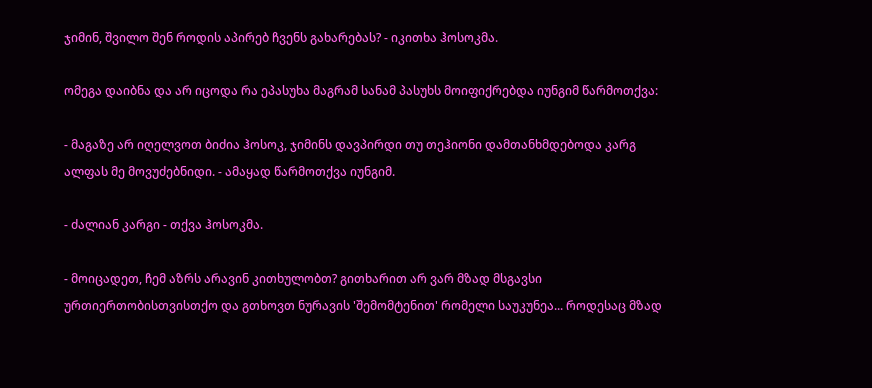ჯიმინ, შვილო შენ როდის აპირებ ჩვენს გახარებას? - იკითხა ჰოსოკმა.

ომეგა დაიბნა და არ იცოდა რა ეპასუხა მაგრამ სანამ პასუხს მოიფიქრებდა იუნგიმ წარმოთქვა:

- მაგაზე არ იღელვოთ ბიძია ჰოსოკ, ჯიმინს დავპირდი თუ თეჰიონი დამთანხმდებოდა კარგ ალფას მე მოვუძებნიდი. - ამაყად წარმოთქვა იუნგიმ.

- ძალიან კარგი - თქვა ჰოსოკმა.

- მოიცადეთ, ჩემ აზრს არავინ კითხულობთ? გითხარით არ ვარ მზად მსგავსი ურთიერთობისთვისთქო და გთხოვთ ნურავის 'შემომტენით' რომელი საუკუნეა... როდესაც მზად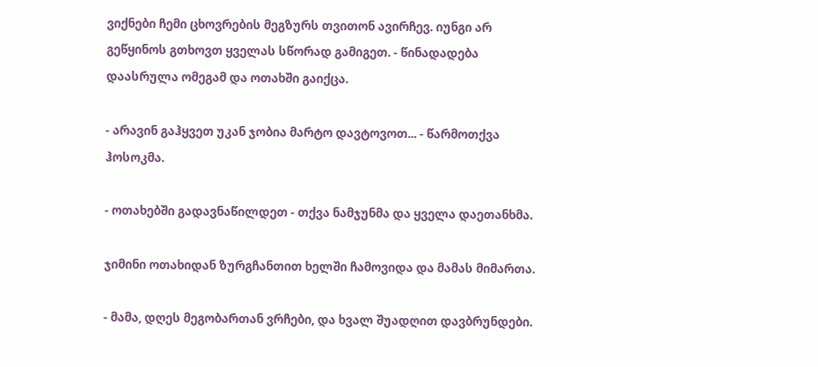ვიქნები ჩემი ცხოვრების მეგზურს თვითონ ავირჩევ. იუნგი არ გეწყინოს გთხოვთ ყველას სწორად გამიგეთ. - წინადადება დაასრულა ომეგამ და ოთახში გაიქცა.

- არავინ გაჰყვეთ უკან ჯობია მარტო დავტოვოთ... - წარმოთქვა ჰოსოკმა.

- ოთახებში გადავნაწილდეთ - თქვა ნამჯუნმა და ყველა დაეთანხმა.

ჯიმინი ოთახიდან ზურგჩანთით ხელში ჩამოვიდა და მამას მიმართა.

- მამა, დღეს მეგობართან ვრჩები, და ხვალ შუადღით დავბრუნდები.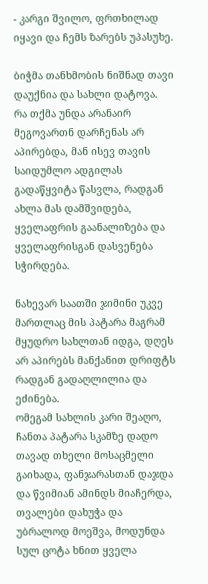- კარგი შვილო, ფრთხილად იყავი და ჩემს ზარებს უპასუხე.

ბიჭმა თანხმობის ნიშნად თავი დაუქნია და სახლი დატოვა.
რა თქმა უნდა არანაირ მეგოვართნ დარჩენას არ აპირებდა, მან ისევ თავის საიდუმლო ადგილას გადაწყვიტა წასვლა, რადგან ახლა მას დამშვიდება, ყველაფრის გაანალიზება და ყველაფრისგან დასვენება სჭირდება.

ნახევარ საათში ჯიმინი უკვე მართლაც მის პატარა მაგრამ მყუდრო სახლთან იდგა, დღეს არ აპირებს მანქანით დრიფტს რადგან გადაღლილია და ეძინება.
ომეგამ სახლის კარი შეაღო, ჩანთა პატარა სკამზე დადო თავად თხელი მოსაცმელი გაიხადა, ფანჯარასთან დაჯდა და წვიმიან ამინდს მიაჩერდა, თვალები დახუჭა და უბრალოდ მოეშვა, მოდუნდა სულ ცოტა ხნით ყველა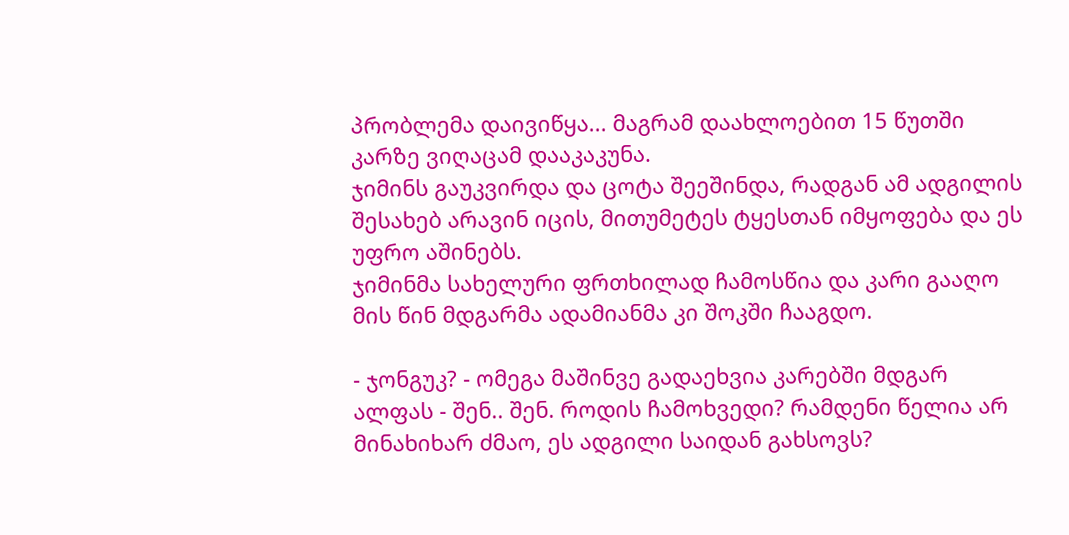პრობლემა დაივიწყა... მაგრამ დაახლოებით 15 წუთში კარზე ვიღაცამ დააკაკუნა.
ჯიმინს გაუკვირდა და ცოტა შეეშინდა, რადგან ამ ადგილის შესახებ არავინ იცის, მითუმეტეს ტყესთან იმყოფება და ეს უფრო აშინებს.
ჯიმინმა სახელური ფრთხილად ჩამოსწია და კარი გააღო მის წინ მდგარმა ადამიანმა კი შოკში ჩააგდო.

- ჯონგუკ? - ომეგა მაშინვე გადაეხვია კარებში მდგარ ალფას - შენ.. შენ. როდის ჩამოხვედი? რამდენი წელია არ მინახიხარ ძმაო, ეს ადგილი საიდან გახსოვს?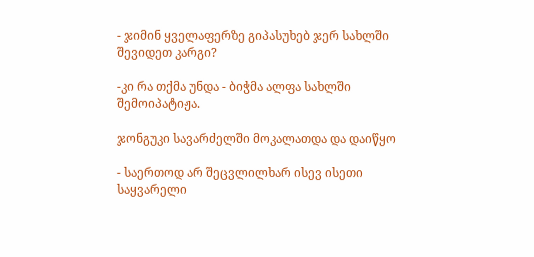- ჯიმინ ყველაფერზე გიპასუხებ ჯერ სახლში შევიდეთ კარგი?

-კი რა თქმა უნდა - ბიჭმა ალფა სახლში შემოიპატიჟა.

ჯონგუკი სავარძელში მოკალათდა და დაიწყო

- საერთოდ არ შეცვლილხარ ისევ ისეთი საყვარელი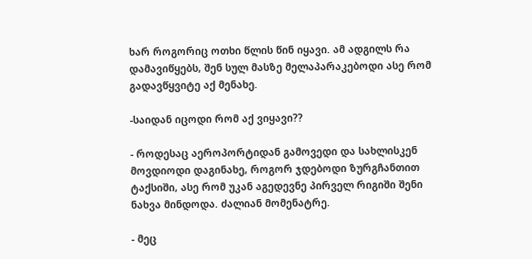ხარ როგორიც ოთხი წლის წინ იყავი. ამ ადგილს რა დამავიწყებს, შენ სულ მასზე მელაპარაკებოდი ასე რომ გადავწყვიტე აქ მენახე.

-საიდან იცოდი რომ აქ ვიყავი??

- როდესაც აეროპორტიდან გამოვედი და სახლისკენ მოვდიოდი დაგინახე, როგორ ჯდებოდი ზურგჩანთით ტაქსიში, ასე რომ უკან აგედევნე პირველ რიგიში შენი ნახვა მინდოდა. ძალიან მომენატრე.

- მეც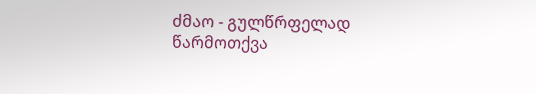ძმაო - გულწრფელად წარმოთქვა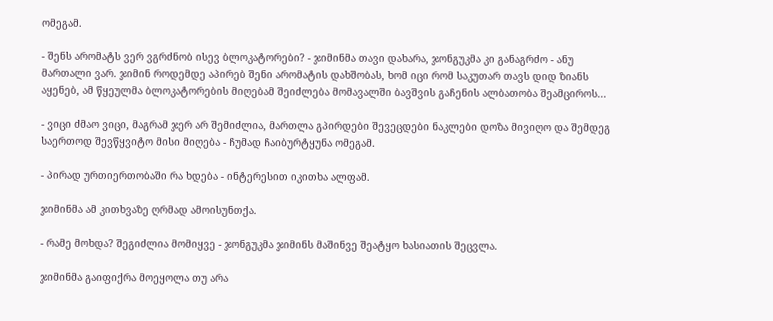ომეგამ.

- შენს არომატს ვერ ვგრძნობ ისევ ბლოკატორები? - ჯიმინმა თავი დახარა, ჯონგუკმა კი განაგრძო - ანუ მართალი ვარ. ჯიმინ როდემდე აპირებ შენი არომატის დახშობას, ხომ იცი რომ საკუთარ თავს დიდ ზიანს აყენებ, ამ წყეულმა ბლოკატორების მიღებამ შეიძლება მომავალში ბავშვის გაჩენის ალბათობა შეამციროს...

- ვიცი ძმაო ვიცი, მაგრამ ჯერ არ შემიძლია, მართლა გპირდები შევეცდები ნაკლები დოზა მივიღო და შემდეგ საერთოდ შევწყვიტო მისი მიღება - ჩუმად ჩაიბურტყუნა ომეგამ.

- პირად ურთიერთობაში რა ხდება - ინტერესით იკითხა ალფამ.

ჯიმინმა ამ კითხვაზე ღრმად ამოისუნთქა.

- რამე მოხდა? შეგიძლია მომიყვე - ჯონგუკმა ჯიმინს მაშინვე შეატყო ხასიათის შეცვლა.

ჯიმინმა გაიფიქრა მოეყოლა თუ არა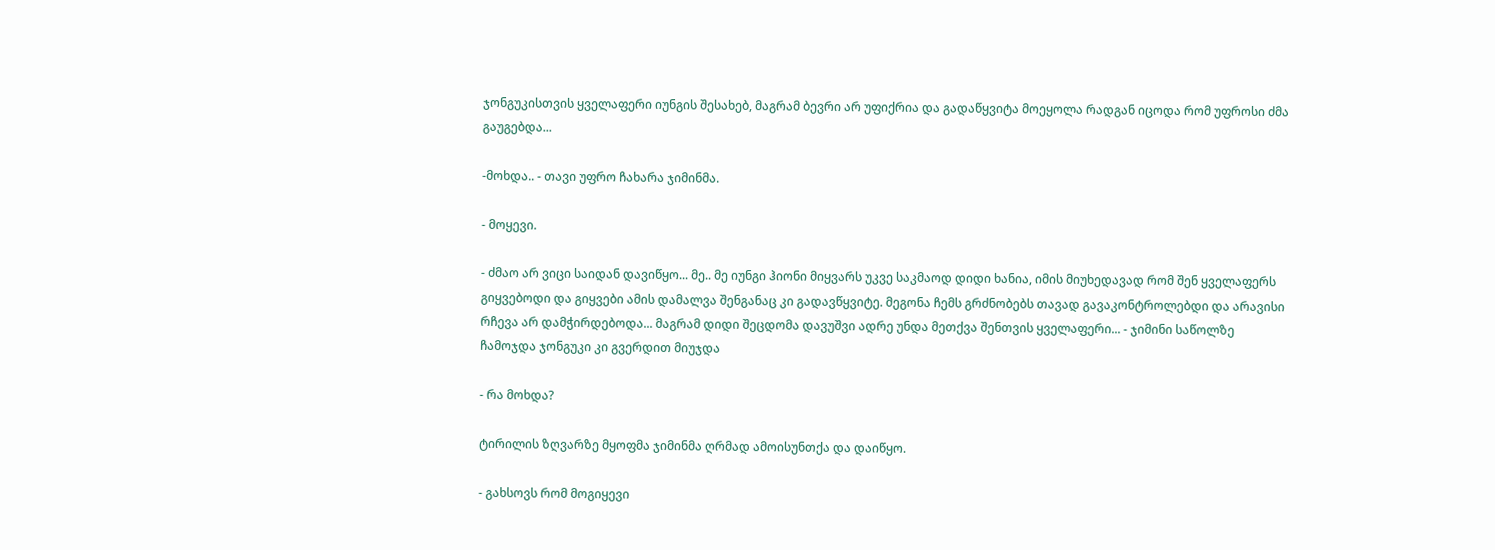ჯონგუკისთვის ყველაფერი იუნგის შესახებ, მაგრამ ბევრი არ უფიქრია და გადაწყვიტა მოეყოლა რადგან იცოდა რომ უფროსი ძმა გაუგებდა...

-მოხდა.. - თავი უფრო ჩახარა ჯიმინმა.

- მოყევი.

- ძმაო არ ვიცი საიდან დავიწყო... მე.. მე იუნგი ჰიონი მიყვარს უკვე საკმაოდ დიდი ხანია, იმის მიუხედავად რომ შენ ყველაფერს გიყვებოდი და გიყვები ამის დამალვა შენგანაც კი გადავწყვიტე. მეგონა ჩემს გრძნობებს თავად გავაკონტროლებდი და არავისი რჩევა არ დამჭირდებოდა... მაგრამ დიდი შეცდომა დავუშვი ადრე უნდა მეთქვა შენთვის ყველაფერი... - ჯიმინი საწოლზე ჩამოჯდა ჯონგუკი კი გვერდით მიუჯდა

- რა მოხდა?

ტირილის ზღვარზე მყოფმა ჯიმინმა ღრმად ამოისუნთქა და დაიწყო.

- გახსოვს რომ მოგიყევი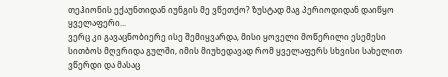თეჰიონის ექაუნთიდან იუნგის მე ვწეთქო? ზუსტად მაგ პერიოდიდან დაიწყო ყველაფერი...
ვერც კი გავაცნობიერე ისე შემიყვარდა, მისი ყოველი მოწერილი ესემესი სითბოს მღვრიდა გულში, იმის მიუხედავად რომ ყველაფერს სხვისი სახელით ვწერდი და მასაც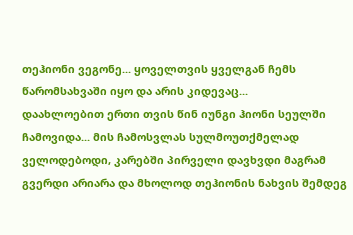თეჰიონი ვეგონე... ყოველთვის ყველგან ჩემს წარომსახვაში იყო და არის კიდევაც...
დაახლოებით ერთი თვის წინ იუნგი ჰიონი სეულში ჩამოვიდა... მის ჩამოსვლას სულმოუთქმელად ველოდებოდი, კარებში პირველი დავხვდი მაგრამ გვერდი არიარა და მხოლოდ თეჰიონის ნახვის შემდეგ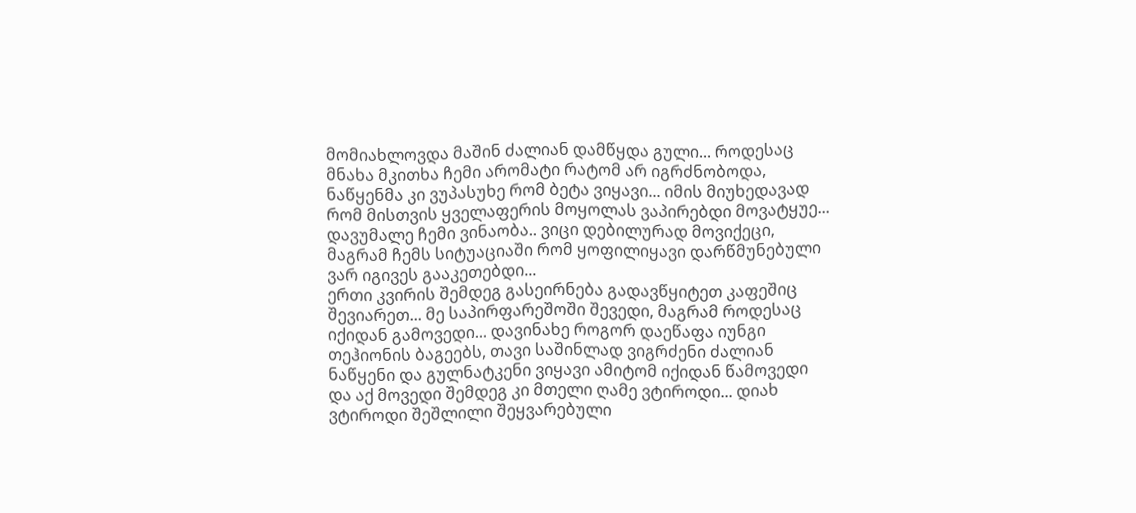მომიახლოვდა მაშინ ძალიან დამწყდა გული... როდესაც მნახა მკითხა ჩემი არომატი რატომ არ იგრძნობოდა, ნაწყენმა კი ვუპასუხე რომ ბეტა ვიყავი... იმის მიუხედავად რომ მისთვის ყველაფერის მოყოლას ვაპირებდი მოვატყუე... დავუმალე ჩემი ვინაობა.. ვიცი დებილურად მოვიქეცი, მაგრამ ჩემს სიტუაციაში რომ ყოფილიყავი დარწმუნებული ვარ იგივეს გააკეთებდი...
ერთი კვირის შემდეგ გასეირნება გადავწყიტეთ კაფეშიც შევიარეთ... მე საპირფარეშოში შევედი, მაგრამ როდესაც იქიდან გამოვედი... დავინახე როგორ დაეწაფა იუნგი თეჰიონის ბაგეებს, თავი საშინლად ვიგრძენი ძალიან ნაწყენი და გულნატკენი ვიყავი ამიტომ იქიდან წამოვედი და აქ მოვედი შემდეგ კი მთელი ღამე ვტიროდი... დიახ ვტიროდი შეშლილი შეყვარებული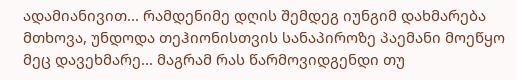ადამიანივით... რამდენიმე დღის შემდეგ იუნგიმ დახმარება მთხოვა, უნდოდა თეჰიონისთვის სანაპიროზე პაემანი მოეწყო მეც დავეხმარე... მაგრამ რას წარმოვიდგენდი თუ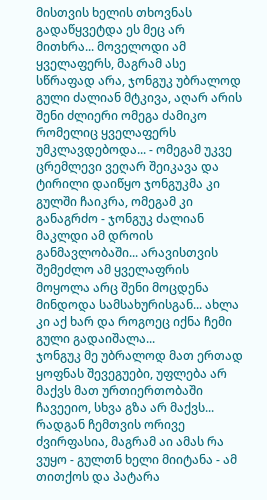მისთვის ხელის თხოვნას გადაწყვეტდა ეს მეც არ მითხრა... მოველოდი ამ ყველაფერს, მაგრამ ასე სწრაფად არა, ჯონგუკ უბრალოდ გული ძალიან მტკივა, აღარ არის შენი ძლიერი ომეგა ძამიკო რომელიც ყველაფერს უმკლავდებოდა... - ომეგამ უკვე ცრემლევი ვეღარ შეიკავა და ტირილი დაიწყო ჯონგუკმა კი გულში ჩაიკრა, ომეგამ კი განაგრძო - ჯონგუკ ძალიან მაკლდი ამ დროის განმავლობაში... არავისთვის შემეძლო ამ ყველაფრის მოყოლა არც შენი მოცდენა მინდოდა სამსახურისგან... ახლა კი აქ ხარ და როგოეც იქნა ჩემი გული გადაიშალა...
ჯონგუკ მე უბრალოდ მათ ერთად ყოფნას შევეგუები, უფლება არ მაქვს მათ ურთიერთობაში ჩავეეიო, სხვა გზა არ მაქვს... რადგან ჩემთვის ორივე ძვირფასია, მაგრამ აი ამას რა ვუყო - გულთნ ხელი მიიტანა - ამ თითქოს და პატარა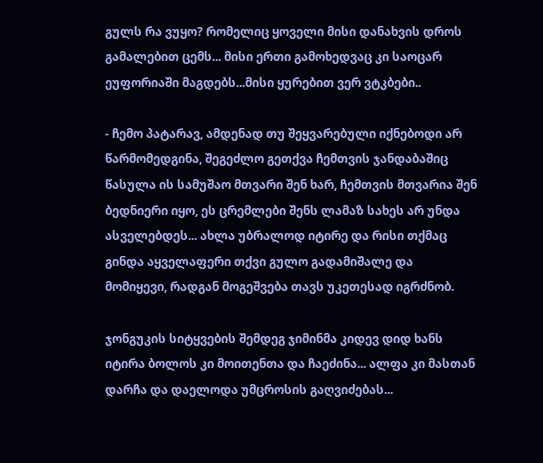გულს რა ვუყო? რომელიც ყოველი მისი დანახვის დროს გამალებით ცემს... მისი ერთი გამოხედვაც კი საოცარ ეუფორიაში მაგდებს...მისი ყურებით ვერ ვტკბები..

- ჩემო პატარავ, ამდენად თუ შეყვარებული იქნებოდი არ წარმომედგინა, შეგეძლო გეთქვა ჩემთვის ჯანდაბაშიც წასულა ის სამუშაო მთვარი შენ ხარ, ჩემთვის მთვარია შენ ბედნიერი იყო, ეს ცრემლები შენს ლამაზ სახეს არ უნდა ასველებდეს... ახლა უბრალოდ იტირე და რისი თქმაც გინდა აყველაფერი თქვი გულო გადამიშალე და მომიყევი, რადგან მოგეშვება თავს უკეთესად იგრძნობ.

ჯონგუკის სიტყვების შემდეგ ჯიმინმა კიდევ დიდ ხანს იტირა ბოლოს კი მოითენთა და ჩაეძინა... ალფა კი მასთან დარჩა და დაელოდა უმცროსის გაღვიძებას...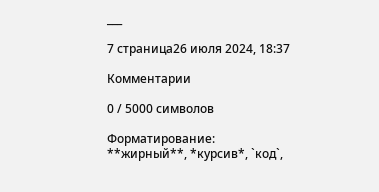___

7 страница26 июля 2024, 18:37

Комментарии

0 / 5000 символов

Форматирование: **жирный**, *курсив*, `код`,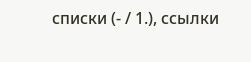списки (- / 1.), ссылки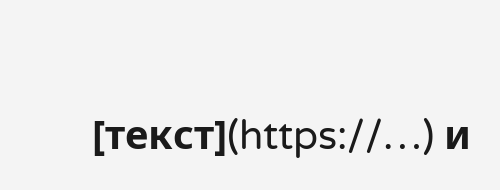[текст](https://…) и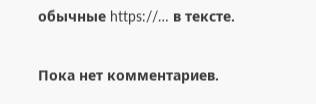обычные https://… в тексте.

Пока нет комментариев.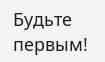Будьте первым!